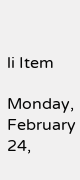li Item

Monday, February 24,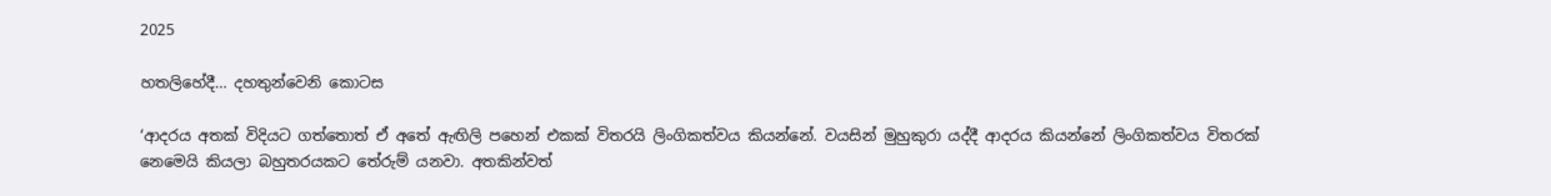2025

හතලිහේදී... දහතුන්වෙනි කොටස

‘ආදරය අතක් විදියට ගත්තොත් ඒ අතේ ඇඟිලි පහෙන් එකක් විතරයි ලිංගිකත්වය කියන්නේ. වයසින් මුහුකුරා යද්දී ආදරය කියන්නේ ලිංගිකත්වය විතරක් නෙමෙයි කියලා බහුතරයකට තේරුම් යනවා. අතකින්වත්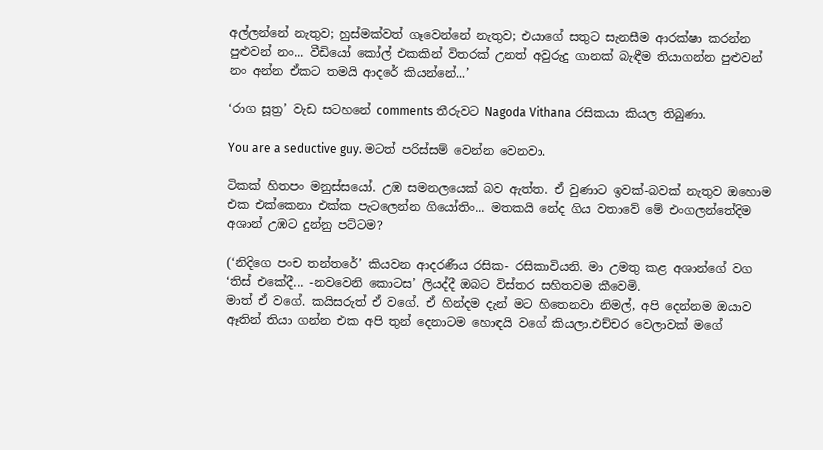අල්ලන්නේ නැතුව; හුස්මක්වත් ගෑවෙන්නේ නැතුව; එයාගේ සතුට සැනසීම ආරක්ෂා කරන්න පුළුවන් නං... වීඩියෝ කෝල් එකකින් විතරක් උනත් අවුරුදු ගානක් බැඳීම තියාගන්න පුළුවන් නං අන්න ඒකට තමයි ආදරේ කියන්නේ...’

‘රාග සූත්‍ර’ වැඩ සටහනේ comments තීරුවට Nagoda Vithana රසිකයා කියල තිබුණා.

You are a seductive guy. මටත් පරිස්සම් වෙන්න වෙනවා.

ටිකක් හිතපං මනුස්සයෝ. උඹ සමනලයෙක් බව ඇත්ත. ඒ වුණාට ඉවක්-බවක් නැතුව ඔහොම එක එක්කෙනා එක්ක පැටලෙන්න ගියෝතිං... මතකයි නේද ගිය වතාවේ මේ එංගලන්තේදිම අශාන් උඹට දුන්නු පට්ටම?

(‘නිදිගෙ පංච තන්තරේ’ කියවන ආදරණීය රසික- රසිකාවියනි. මා උමතු කළ අශාන්ගේ වග ‘තිස් එකේදී... -නවවෙනි කොටස’ ලියද්දී ඔබට විස්තර සහිතවම කීවෙමි.
මාත් ඒ වගේ. කයිසරුත් ඒ වගේ. ඒ හින්දම දැන් මට හිතෙනවා නිමල්, අපි දෙන්නම ඔයාව ඈතින් තියා ගන්න එක අපි තුන් දෙනාටම හොඳයි වගේ කියලා.එච්චර වෙලාවක් මගේ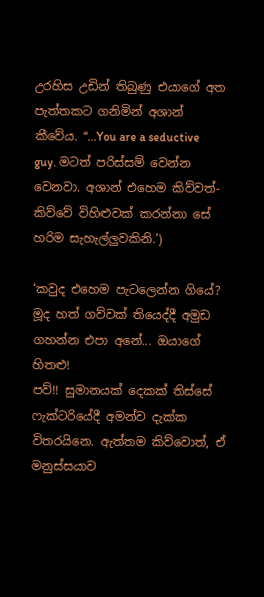උරහිස උඩින් තිබුණු එයාගේ අත පැත්තකට ගනිමින් අශාන් කීවේය. “...You are a seductive guy. මටත් පරිස්සම් වෙන්න වෙනවා. අශාන් එහෙම කිව්වත්- කිව්වේ විහිළුවක් කරන්නා සේ හරිම සැහැල්ලුවකිනි.’)

‘කවුද එහෙම පැටලෙන්න ගියේ? මූද හත් ගව්වක් තියෙද්දී අමුඩ ගහන්න එපා අනේ... ඔයාගේ හිතළු!
පව්!! සුමානයක් දෙකක් තිස්සේ ෆැක්ටරියේදී අමන්ව දැක්ක විතරයිනෙ. ඇත්තම කිව්වොත්, ඒ මනුස්සයාව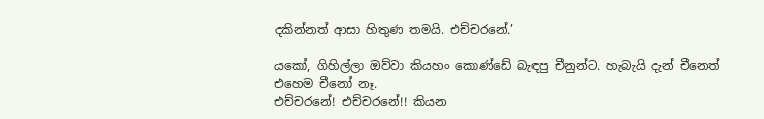දකින්නත් ආසා හිතුණ තමයි. එච්චරනේ.’

යකෝ, ගිහිල්ලා ඔව්වා කියහං කොණ්ඩේ බැඳපු චීනුන්ට. හැබැයි දැන් චීනෙත් එහෙම චීනෝ නෑ.
එච්චරනේ! එච්චරනේ!! කියන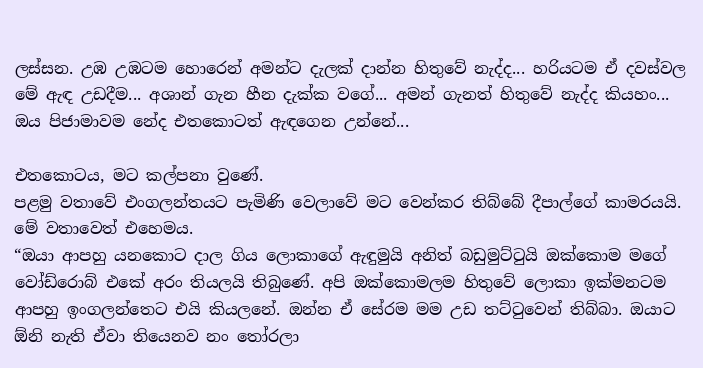ලස්සන. උඹ උඹටම හොරෙන් අමන්ට දැලක් දාන්න හිතුවේ නැද්ද... හරියටම ඒ දවස්වල මේ ඇඳ උඩදීම... අශාන් ගැන හීන දැක්ක වගේ... අමන් ගැනත් හිතුවේ නැද්ද කියහං... ඔය පිජාමාවම නේද එතකොටත් ඇඳගෙන උන්නේ...

එතකොටය, මට කල්පනා වුණේ.
පළමු වතාවේ එංගලන්තයට පැමිණි වෙලාවේ මට වෙන්කර තිබ්බේ දීපාල්ගේ කාමරයයි. මේ වතාවෙත් එහෙමය.
“ඔයා ආපහු යනකොට දාල ගිය ලොකාගේ ඇඳුමුයි අනිත් බඩුමුට්ටුයි ඔක්කොම මගේ වෝඩ්රොබ් එකේ අරං තියලයි තිබුණේ. අපි ඔක්කොමලම හිතුවේ ලොකා ඉක්මනටම ආපහු ඉංගලන්තෙට එයි කියලනේ. ඔන්න ඒ සේරම මම උඩ තට්ටුවෙන් තිබ්බා. ඔයාට ඕනි නැති ඒවා තියෙනව නං තෝරලා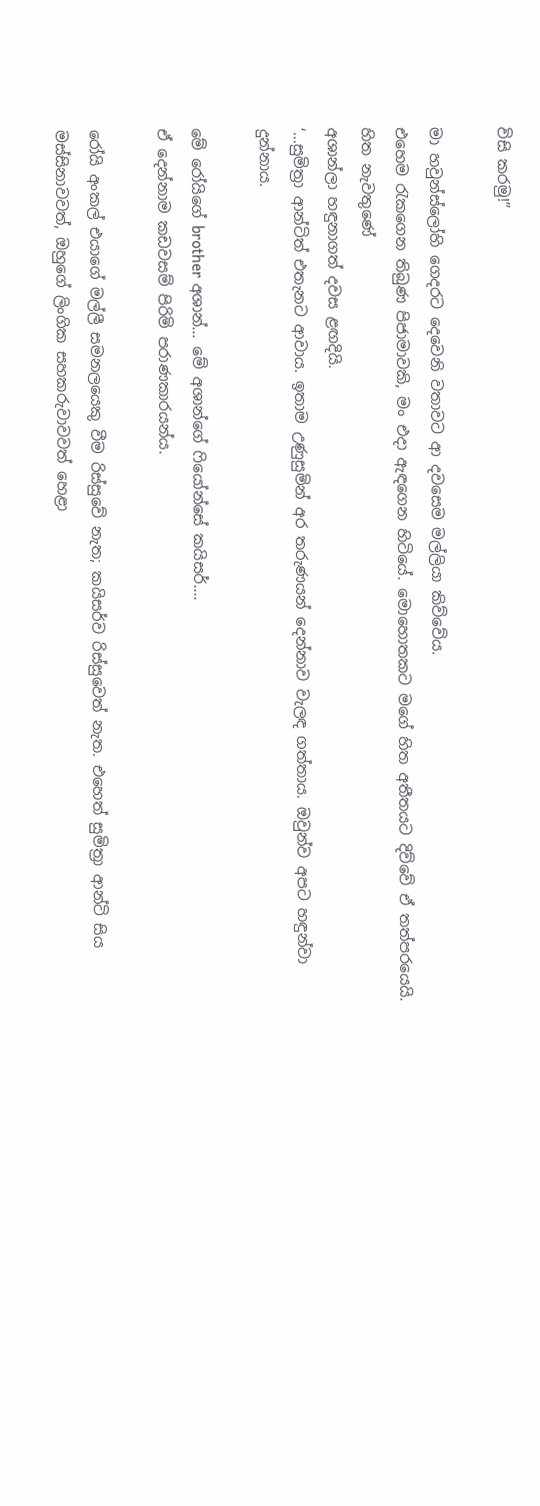විසි කරමු!”

මා හවුන්ස්ලෝහි ගෙදරට දෙවෙනි වතාවට ආ දවසෙම මල්ලියා කිව්වේය.
එහෙම රැකගෙන තිබුණ පිජාමාවකි, මං එදා ඇඳගෙන හිටියේ. මොහොතකට මගේ හිත අතීතයට දිව්වේ ඒ තත්පරයෙයි. හිත නැවතුණේ
අශාන්ලා හඳුනාගත් දවස ළඟදියි.
‘...සුමිත්‍රා ආන්ටිත් එතැනට ආවාය. ඉතාම උණුසුමින් අර තරුණයන් දෙන්නාව වැලඳ ගත්තාය. ඔවුන්ව අපට හඳුන්වා දුන්නාය.

මේ රෝයිගේ brother අශාන්... මේ අශාන්ගේ ෆියෝන්සේ කයිසර්....
ඒ දෙන්නාම කඩවසම් පිරිමි පරාණකාරයන්ය.

රෝයි අංකල් එයාගේ මල්ලී සමනලයෙකු වීම රිස්සුවේ නැත; කයිසර්ව රිස්සුවෙත් නැත. එහෙත් සුමිත්‍රා ආන්ටි සිය මස්සිනාවවත්, ඔහුගේ ලිංගික සහකරුවාවවත් හෙළා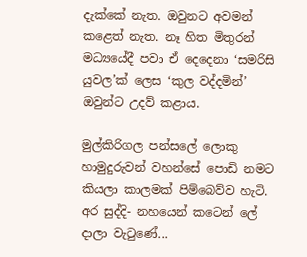දැක්කේ නැත. ඔවුනට අවමන් කළෙත් නැත. නෑ හිත මිතුරන් මධ්‍යයේදී පවා ඒ දෙදෙනා ‘සමරිසි යුවල’ක් ලෙස ‘කුල වද්දමින්’ ඔවුන්ට උදව් කළාය.

මුල්කිරිගල පන්සලේ ලොකු හාමුදුරුවන් වහන්සේ පොඩි නමට කියලා කාලමක් පිම්බෙව්ව හැටි. අර සුද්දි- නහයෙන් කටෙන් ලේ දාලා වැටුණේ...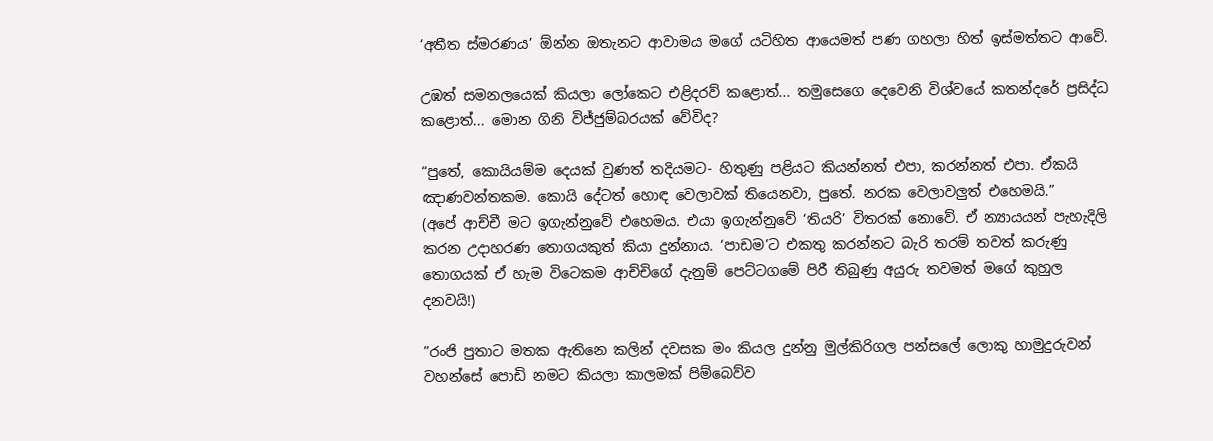‘අතීත ස්මරණය’ ඕන්න ඔතැනට ආවාමය මගේ යටිහිත ආයෙමත් පණ ගහලා හිත් ඉස්මත්තට ආවේ.

උඹත් සමනලයෙක් කියලා ලෝකෙට එළිදරව් කළොත්... තමුසෙගෙ දෙවෙනි විශ්වයේ කතන්දරේ ප්‍රසිද්ධ කළොත්... මොන ගිනි විජ්ජුම්බරයක් වේවිද?

“පුතේ, කොයියම්ම දෙයක් වුණත් තදියමට- හිතුණු පළියට කියන්නත් එපා, කරන්නත් එපා. ඒකයි ඤාණවන්තකම. කොයි දේටත් හොඳ වෙලාවක් තියෙනවා, පුතේ. නරක වෙලාවලුත් එහෙමයි.”
(අපේ ආච්චී මට ඉගැන්නුවේ එහෙමය. එයා ඉගැන්නුවේ ‘තියරි’ විතරක් නොවේ. ඒ න්‍යායයන් පැහැදිලි කරන උදාහරණ තොගයකුත් කියා දුන්නාය. ‘පාඩම’ට එකතු කරන්නට බැරි තරම් තවත් කරුණු තොගයක් ඒ හැම විටෙකම ආච්චිගේ දැනුම් පෙට්ටගමේ පිරී තිබුණු අයුරු තවමත් මගේ කුහුල දනවයි!)

”රංජි පුතාට මතක ඇතිනෙ කලින් දවසක මං කියල දුන්නු මුල්කිරිගල පන්සලේ ලොකු හාමුදුරුවන් වහන්සේ පොඩි නමට කියලා කාලමක් පිම්බෙව්ව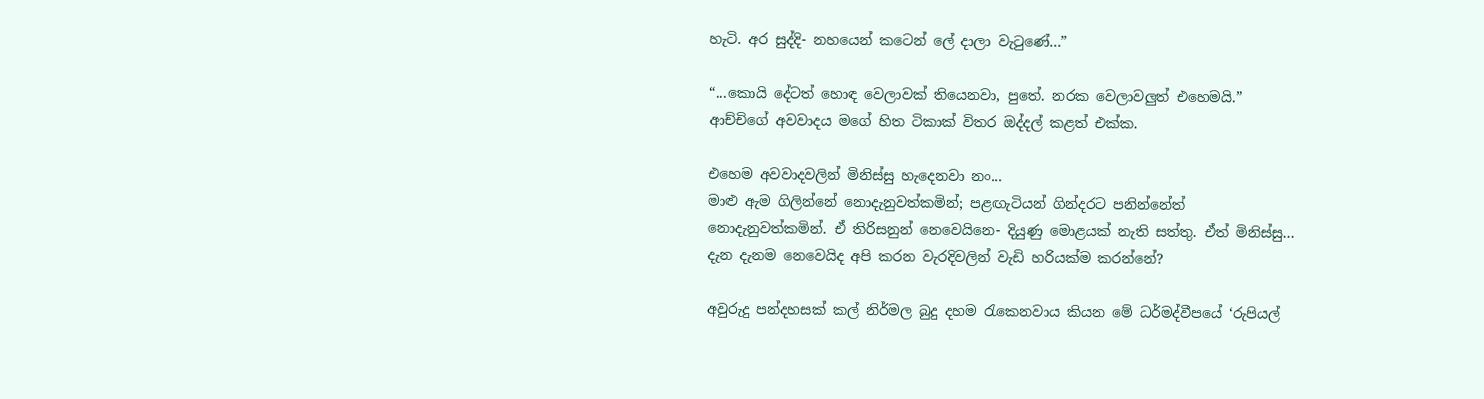හැටි. අර සුද්දි- නහයෙන් කටෙන් ලේ දාලා වැටුණේ...”

“...කොයි දේටත් හොඳ වෙලාවක් තියෙනවා, පුතේ. නරක වෙලාවලුත් එහෙමයි.” ආච්චිගේ අවවාදය මගේ හිත ටිකාක් විතර ඔද්දල් කළත් එක්ක.

එහෙම අවවාදවලින් මිනිස්සු හැදෙනවා නං...
මාළු ඇම ගිලින්නේ නොදැනුවත්කමින්; පළඟැටියන් ගින්දරට පනින්නේත් නොදැනුවත්කමින්. ඒ තිරිසනුන් නෙවෙයිනෙ- දියුණු මොළයක් නැති සත්තු. ඒත් මිනිස්සු... දැන දැනම නෙවෙයිද අපි කරන වැරදිවලින් වැඩි හරියක්ම කරන්නේ?

අවුරුදු පන්දහසක් කල් නිර්මල බුදු දහම රැකෙනවාය කියන මේ ධර්මද්වීපයේ ‘රුපියල්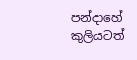පන්දාහේ කුලියටත්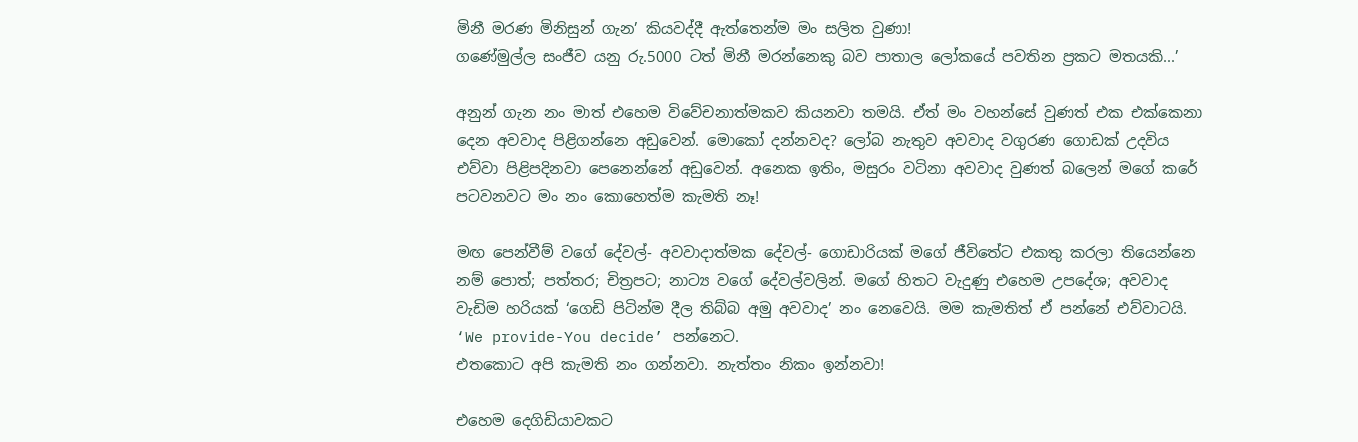මිනී මරණ මිනිසුන් ගැන’ කියවද්දී ඇත්තෙන්ම මං සලිත වුණා!
ගණේමුල්ල සංජීව යනු රු.5000 ටත් මිනී මරන්නෙකු බව පාතාල ලෝකයේ පවතින ප්‍රකට මතයකි...’

අනුන් ගැන නං මාත් එහෙම විවේචනාත්මකව කියනවා තමයි. ඒත් මං වහන්සේ වුණත් එක එක්කෙනා දෙන අවවාද පිළිගන්නෙ අඩුවෙන්. මොකෝ දන්නවද? ලෝබ නැතුව අවවාද වගුරණ ගොඩක් උදවිය එව්වා පිළිපදිනවා පෙනෙන්නේ අඩුවෙන්. අනෙක ඉතිං, මසුරං වටිනා අවවාද වුණත් බලෙන් මගේ කරේ පටවනවට මං නං කොහෙත්ම කැමති නෑ!

මඟ පෙන්වීම් වගේ දේවල්- අවවාදාත්මක දේවල්- ගොඩාරියක් මගේ ජීවිතේට එකතු කරලා තියෙන්නෙ නම් පොත්; පත්තර; චිත්‍රපට; නාට්‍ය වගේ දේවල්වලින්. මගේ හිතට වැදුණු එහෙම උපදේශ; අවවාද වැඩිම හරියක් ‘ගෙඩි පිටින්ම දීල තිබ්බ අමු අවවාද’ නං නෙවෙයි. මම කැමතිත් ඒ පන්නේ එව්වාටයි. ‘We provide-You decide’ පන්නෙට.
එතකොට අපි කැමති නං ගන්නවා. නැත්තං නිකං ඉන්නවා!

එහෙම දෙගිඩියාවකට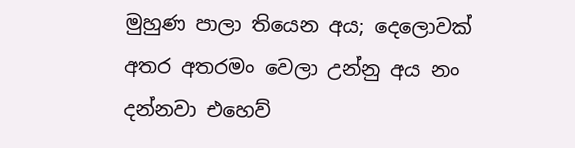මුහුණ පාලා තියෙන අය; දෙලොවක් අතර අතරමං වෙලා උන්නු අය නං දන්නවා එහෙව්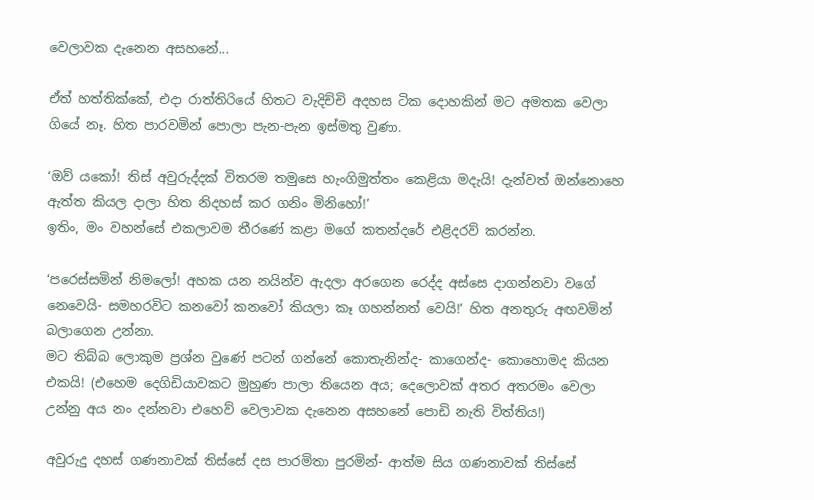වෙලාවක දැනෙන අසහනේ...

ඒත් හත්තික්කේ, එදා රාත්තිරියේ හිතට වැදිච්චි අදහස ටික දොහකින් මට අමතක වෙලා ගියේ නෑ. හිත පාරවමින් පොලා පැන-පැන ඉස්මතු වුණා.

‘ඔව් යකෝ! තිස් අවුරුද්දක් විතරම තමුසෙ හැංගිමුත්තං කෙළියා මදැයි! දැන්වත් ඔන්නොහෙ ඇත්ත කියල දාලා හිත නිදහස් කර ගනිං මිනිහෝ!’
ඉතිං, මං වහන්සේ එකලාවම තීරණේ කළා මගේ කතන්දරේ එළිදරව් කරන්න.

‘පරෙස්සමින් නිමලෝ! අහක යන නයින්ව ඇදලා අරගෙන රෙද්ද අස්සෙ දාගන්නවා වගේ නෙවෙයි- සමහරවිට කනවෝ කනවෝ කියලා කෑ ගහන්නත් වෙයි!’ හිත අනතුරු අඟවමින් බලාගෙන උන්නා.
මට තිබ්බ ලොකුම ප්‍රශ්න වුණේ පටන් ගන්නේ කොතැනින්ද- කාගෙන්ද- කොහොමද කියන එකයි! (එහෙම දෙගිඩියාවකට මුහුණ පාලා තියෙන අය; දෙලොවක් අතර අතරමං වෙලා උන්නු අය නං දන්නවා එහෙව් වෙලාවක දැනෙන අසහනේ පොඩි නැති විත්තිය!)

අවුරුදු දහස් ගණනාවක් තිස්සේ දස පාරමිතා පුරමින්- ආත්ම සිය ගණනාවක් තිස්සේ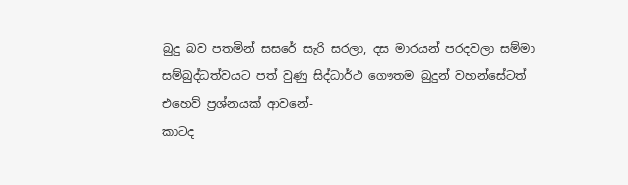බුදු බව පතමින් සසරේ සැරි සරලා, දස මාරයන් පරදවලා සම්මා සම්බුද්ධත්වයට පත් වුණු සිද්ධාර්ථ ගෞතම බුදුන් වහන්සේටත් එහෙව් ප්‍රශ්නයක් ආවනේ-
කාටද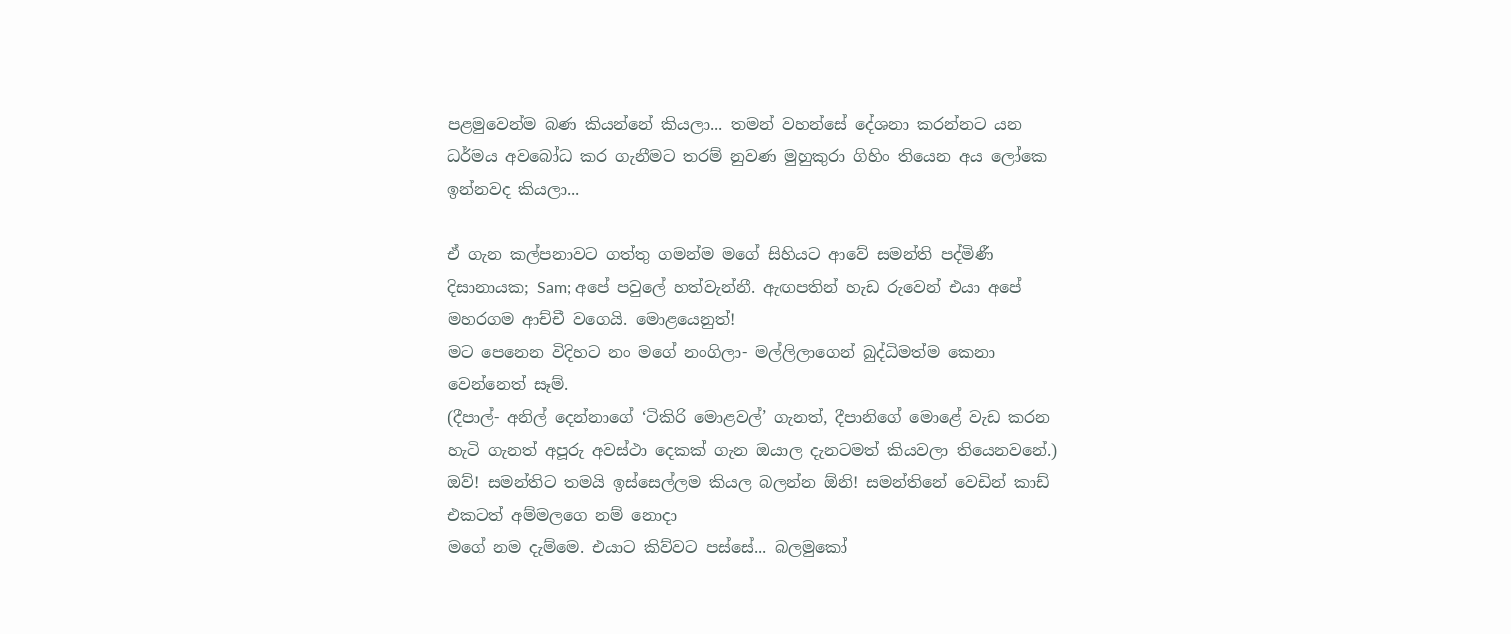පළමුවෙන්ම බණ කියන්නේ කියලා... තමන් වහන්සේ දේශනා කරන්නට යන ධර්මය අවබෝධ කර ගැනීමට තරම් නුවණ මුහුකුරා ගිහිං තියෙන අය ලෝකෙ ඉන්නවද කියලා...

ඒ ගැන කල්පනාවට ගත්තු ගමන්ම මගේ සිහියට ආවේ සමන්ති පද්මිණී දිසානායක; Sam; අපේ පවුලේ හත්වැන්නී. ඇඟපතින් හැඩ රුවෙන් එයා අපේ මහරගම ආච්චී වගෙයි. මොළයෙනුත්!
මට පෙනෙන විදිහට නං මගේ නංගිලා- මල්ලිලාගෙන් බුද්ධිමත්ම කෙනා වෙන්නෙත් සෑම්.
(දීපාල්- අනිල් දෙන්නාගේ ‘ටිකිරි මොළවල්’ ගැනත්, දීපානිගේ මොළේ වැඩ කරන හැටි ගැනත් අපූරු අවස්ථා දෙකක් ගැන ඔයාල දැනටමත් කියවලා තියෙනවනේ.)
ඔව්! සමන්තිට තමයි ඉස්සෙල්ලම කියල බලන්න ඕනි! සමන්තිනේ වෙඩින් කාඩ් එකටත් අම්මලගෙ නම් නොදා
මගේ නම දැම්මෙ. එයාට කිව්වට පස්සේ... බලමුකෝ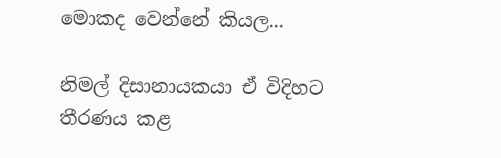මොකද වෙන්නේ කියල...

නිමල් දිසානායකයා ඒ විදිහට තීරණය කළ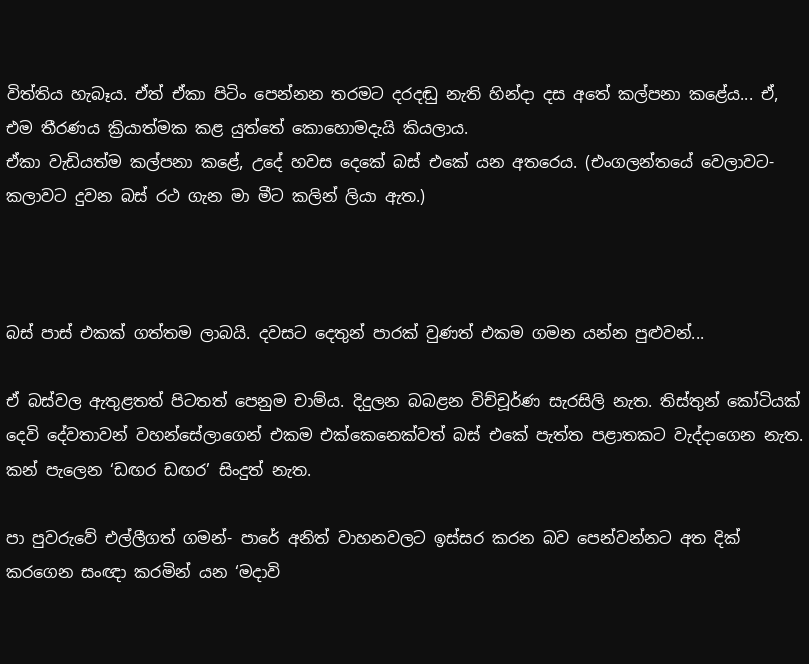විත්තිය හැබෑය. ඒත් ඒකා පිටිං පෙන්නන තරමට දරදඬු නැති හින්දා දස අතේ කල්පනා කළේය... ඒ, එම තීරණය ක්‍රියාත්මක කළ යුත්තේ කොහොමදැයි කියලාය.
ඒකා වැඩියත්ම කල්පනා කළේ, උදේ හවස දෙකේ බස් එකේ යන අතරෙය. (එංගලන්තයේ වෙලාවට- කලාවට දුවන බස් රථ ගැන මා මීට කලින් ලියා ඇත.)



බස් පාස් එකක් ගත්තම ලාබයි. දවසට දෙතුන් පාරක් වුණත් එකම ගමන යන්න පුළුවන්...

ඒ බස්වල ඇතුළතත් පිටතත් පෙනුම චාම්ය. දිදුලන බබළන විච්චූර්ණ සැරසිලි නැත. තිස්තුන් කෝටියක් දෙවි දේවතාවන් වහන්සේලාගෙන් එකම එක්කෙනෙක්වත් බස් එකේ පැත්ත පළාතකට වැද්දාගෙන නැත. කන් පැලෙන ‘ඩඟර ඩඟර’ සිංදුත් නැත.

පා පුවරුවේ එල්ලීගත් ගමන්- පාරේ අනිත් වාහනවලට ඉස්සර කරන බව පෙන්වන්නට අත දික් කරගෙන සංඥා කරමින් යන ‘මදාවි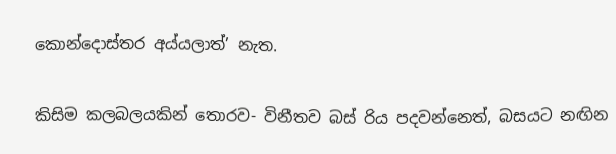කොන්දොස්තර අය්යලාත්’ නැත.

කිසිම කලබලයකින් තොරව- විනීතව බස් රිය පදවන්නෙත්, බසයට නඟින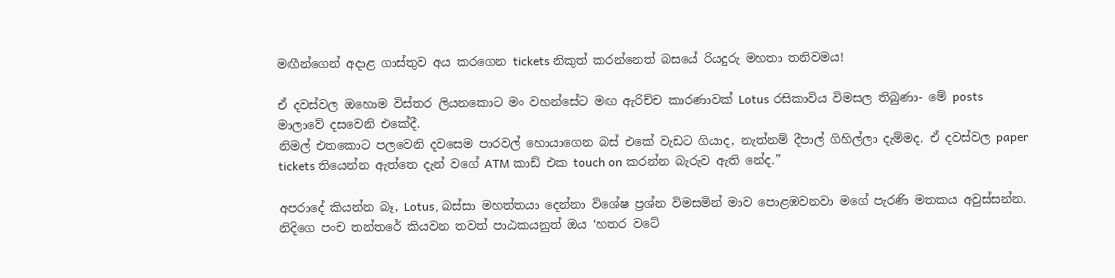මඟීන්ගෙන් අදාළ ගාස්තුව අය කරගෙන tickets නිකුත් කරන්නෙත් බසයේ රියදුරු මහතා තනිවමය!

ඒ දවස්වල ඔහොම විස්තර ලියනකොට මං වහන්සේට මඟ ඇරිච්ච කාරණාවක් Lotus රසිකාවිය විමසල තිබුණා- මේ posts මාලාවේ දසවෙනි එකේදී.
නිමල් එතකොට පලවෙනි දවසෙම පාරවල් හොයාගෙන බස් එකේ වැඩට ගියාද, නැත්නම් දීපාල් ගිහිල්ලා දැම්මද. ඒ දවස්වල paper tickets තියෙන්න ඇත්තෙ දැන් වගේ ATM කාඩ් එක touch on කරන්න බැරුව ඇති නේද.”

අපරාදේ කියන්න බෑ, Lotus, බස්සා මහත්තයා දෙන්නා විශේෂ ප්‍රශ්න විමසමින් මාව පොළඹවනවා මගේ පැරණි මතකය අවුස්සන්න. නිදිගෙ පංච තන්තරේ කියවන තවත් පාඨකයනුත් ඔය ‘හතර වටේ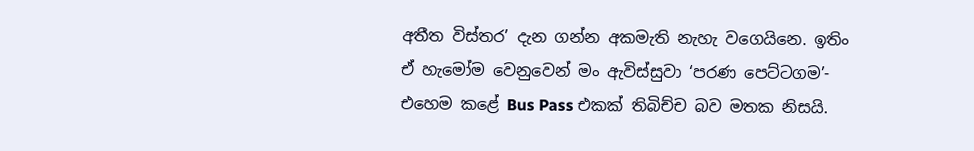අතීත විස්තර’ දැන ගන්න අකමැති නැහැ වගෙයිනෙ. ඉතිං ඒ හැමෝම වෙනුවෙන් මං ඇවිස්සුවා ‘පරණ පෙට්ටගම’- එහෙම කළේ Bus Pass එකක් තිබිච්ච බව මතක නිසයි.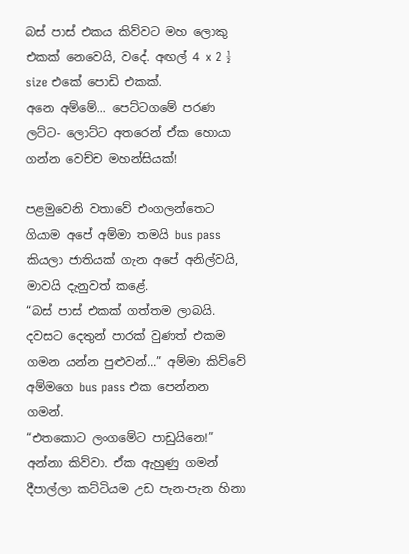බස් පාස් එකය කිව්වට මහ ලොකු එකක් නෙවෙයි, වදේ. අඟල් 4 x 2 ½ size එකේ පොඩි එකක්.
අනෙ අම්මේ... පෙට්ටගමේ පරණ ලට්ට- ලොට්ට අතරෙන් ඒක හොයා ගන්න වෙච්ච මහන්සියක්!

පළමුවෙනි වතාවේ එංගලන්තෙට ගියාම අපේ අම්මා තමයි bus pass කියලා ජාතියක් ගැන අපේ අනිල්වයි, මාවයි දැනුවත් කළේ.
“බස් පාස් එකක් ගත්තම ලාබයි. දවසට දෙතුන් පාරක් වුණත් එකම ගමන යන්න පුළුවන්...” අම්මා කිව්වේ අම්මගෙ bus pass එක පෙන්නන ගමන්.
“එතකොට ලංගමේට පාඩුයිනෙ!” අන්නා කිව්වා. ඒක ඇහුණු ගමන් දීපාල්ලා කට්ටියම උඩ පැන-පැන හිනා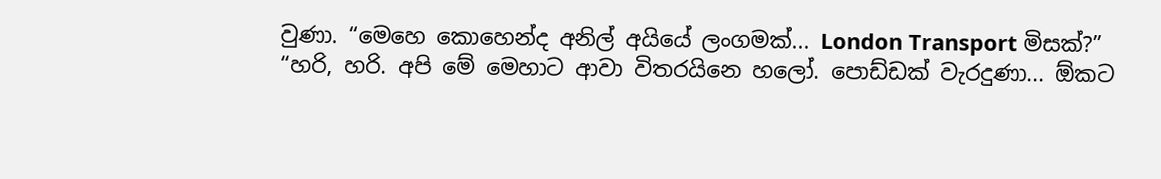වුණා. “මෙහෙ කොහෙන්ද අනිල් අයියේ ලංගමක්... London Transport මිසක්?”
“හරි, හරි. අපි මේ මෙහාට ආවා විතරයිනෙ හලෝ. පොඩ්ඩක් වැරදුණා... ඕකට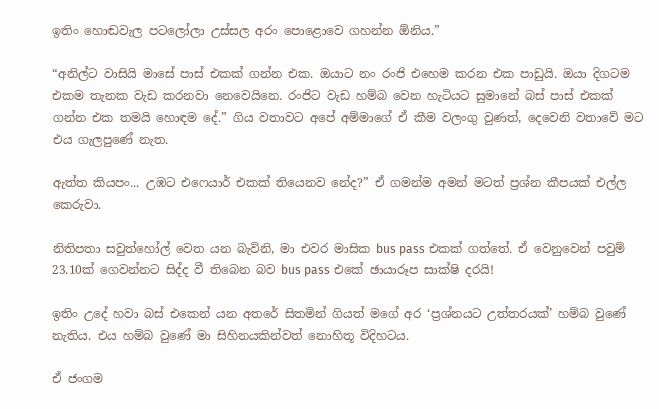ඉතිං හොඬවැල පටලෝලා උස්සල අරං පොළොවෙ ගහන්න ඕනිය.”

“අනිල්ට වාසියි මාසේ පාස් එකක් ගන්න එක. ඔයාට නං රංජි එහෙම කරන එක පාඩුයි. ඔයා දිගටම එකම තැනක වැඩ කරනවා නෙවෙයිනෙ. රංජිට වැඩ හම්බ වෙන හැටියට සුමානේ බස් පාස් එකක් ගන්න එක තමයි හොඳම දේ.” ගිය වතාවට අපේ අම්මාගේ ඒ කීම වලංගු වුණත්, දෙවෙනි වතාවේ මට එය ගැලපුණේ නැත.

ඇත්ත කියපං... උඹට එෆෙයාර් එකක් තියෙනව නේද?” ඒ ගමන්ම අමන් මටත් ප්‍රශ්න කීපයක් එල්ල කෙරුවා.

නිතිපතා සවුත්හෝල් වෙත යන බැවිනි, මා එවර මාසික bus pass එකක් ගත්තේ. ඒ වෙනුවෙන් පවුම් 23.10ක් ගෙවන්නට සිද්ද වී තිබෙන බව bus pass එකේ ඡායාරූප සාක්ෂි දරයි!

ඉතිං උදේ හවා බස් එකෙන් යන අතරේ සිතමින් ගියත් මගේ අර ‘ප්‍රශ්නයට උත්තරයක්’ හම්බ වුණේ නැතිය. එය හම්බ වුණේ මා සිහිනයකින්වත් නොහිතූ විදිහටය.

ඒ ජංගම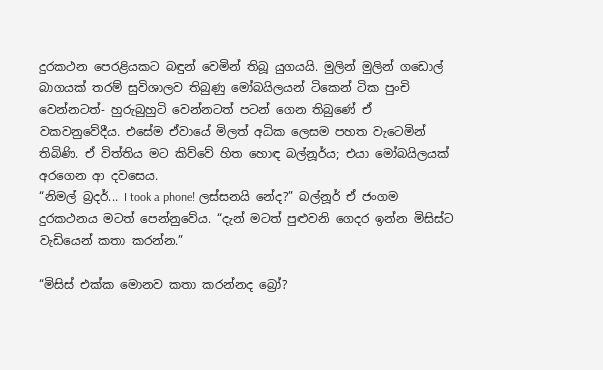දුරකථන පෙරළියකට බඳුන් වෙමින් තිබූ යුගයයි. මුලින් මුලින් ගඩොල් බාගයක් තරම් සුවිශාලව තිබුණු මෝබයිලයන් ටිකෙන් ටික පුංචි වෙන්නටත්- හුරුබුහුටි වෙන්නටත් පටන් ගෙන තිබුණේ ඒ වකවනුවේදීය. එසේම ඒවායේ මිලත් අධික ලෙසම පහත වැටෙමින් තිබිණි. ඒ විත්තිය මට කිව්වේ හිත හොඳ බල්නූර්ය; එයා මෝබයිලයක් අරගෙන ආ දවසෙය.
“නිමල් බ්‍රදර්... I took a phone! ලස්සනයි නේද?” බල්නූර් ඒ ජංගම දුරකථනය මටත් පෙන්නුවේය. “දැන් මටත් පුළුවනි ගෙදර ඉන්න මිසිස්ට වැඩියෙන් කතා කරන්න.”

“මිසිස් එක්ක මොනව කතා කරන්නද බ්‍රෝ?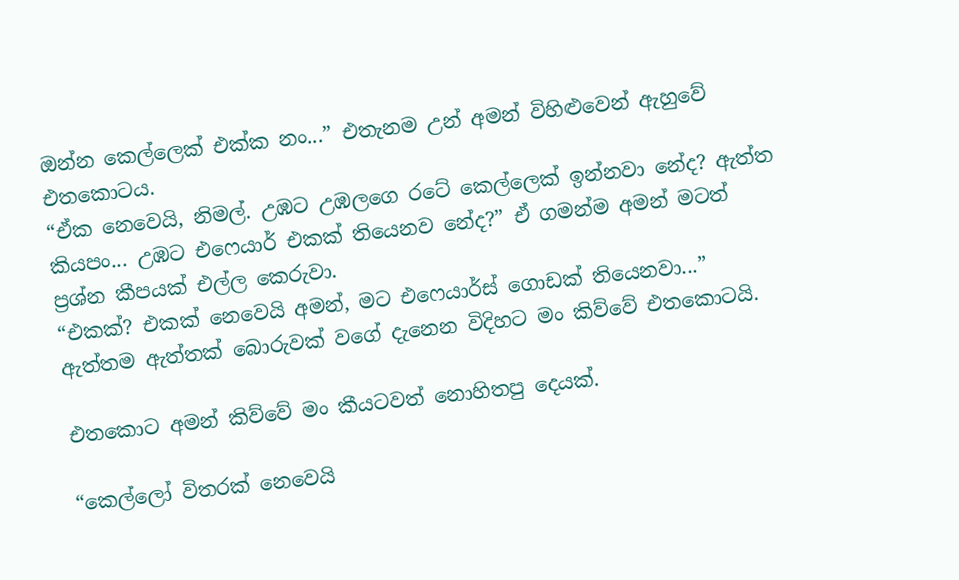ඔන්න කෙල්ලෙක් එක්ක නං...” එතැනම උන් අමන් විහිළුවෙන් ඇහුවේ එතකොටය.
“ඒක නෙවෙයි, නිමල්. උඹට උඹලගෙ රටේ කෙල්ලෙක් ඉන්නවා නේද? ඇත්ත කියපං... උඹට එෆෙයාර් එකක් තියෙනව නේද?” ඒ ගමන්ම අමන් මටත් ප්‍රශ්න කීපයක් එල්ල කෙරුවා.
“එකක්? එකක් නෙවෙයි අමන්, මට එෆෙයාර්ස් ගොඩක් තියෙනවා...” ඇත්තම ඇත්තක් බොරුවක් වගේ දැනෙන විදිහට මං කිව්වේ එතකොටයි.

එතකොට අමන් කිව්වේ මං කීයටවත් නොහිතපු දෙයක්.

“කෙල්ලෝ විතරක් නෙවෙයි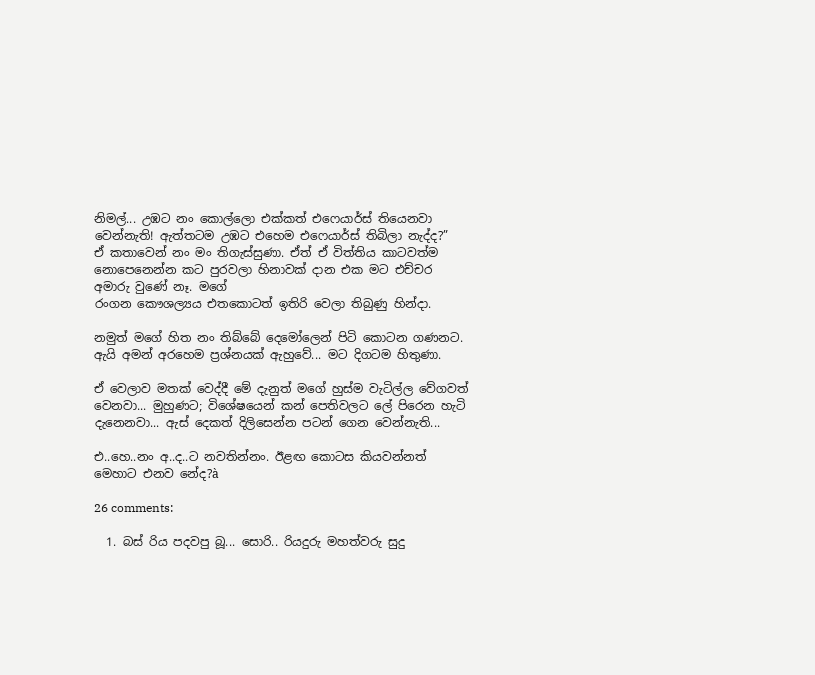නිමල්... උඹට නං කොල්ලො එක්කත් එෆෙයාර්ස් තියෙනවා වෙන්නැති! ඇත්තටම උඹට එහෙම එෆෙයාර්ස් තිබිලා නැද්ද?”
ඒ කතාවෙන් නං මං තිගැස්සුණා. ඒත් ඒ විත්තිය කාටවත්ම නොපෙනෙන්න කට පුරවලා හිනාවක් දාන එක මට එච්චර අමාරු වුණේ නෑ. මගේ
රංගන කෞශල්‍යය එතකොටත් ඉතිරි වෙලා තිබුණු හින්දා.

නමුත් මගේ හිත නං තිබ්බේ දෙමෝලෙන් පිටි කොටන ගණනට.
ඇයි අමන් අරහෙම ප්‍රශ්නයක් ඇහුවේ... මට දිගටම හිතුණා.

ඒ වෙලාව මතක් වෙද්දී මේ දැනුත් මගේ හුස්ම වැටිල්ල වේගවත් වෙනවා... මුහුණට; විශේෂයෙන් කන් පෙතිවලට ලේ පිරෙන හැටි දැනෙනවා... ඇස් දෙකත් දිලිසෙන්න පටන් ගෙන වෙන්නැති...

එ..හෙ..නං අ..ද..ට නවතින්නං. ඊළඟ කොටස කියවන්නත් මෙහාට එනව නේද?à

26 comments:

  1. බස් රිය පදවපු බූ... සොරි.. රියදුරු මහත්වරු සුදු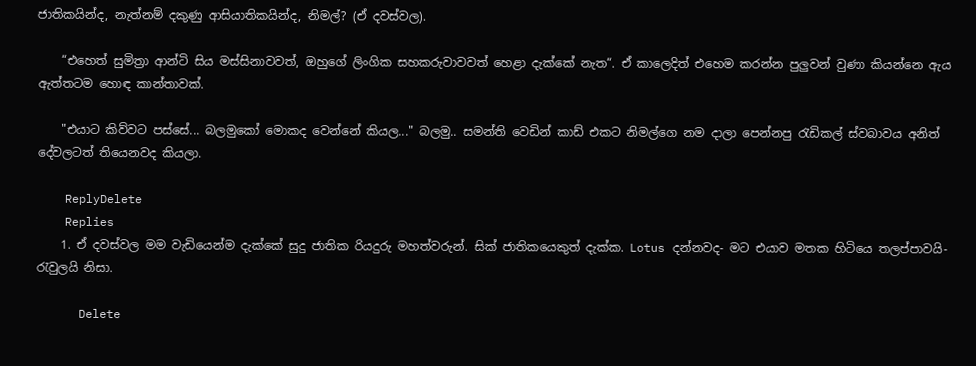ජාතිකයින්ද, නැත්නම් දකුණු ආසියාතිකයින්ද, නිමල්? (ඒ දවස්වල).

    “එහෙත් සුමිත්‍රා ආන්ටි සිය මස්සිනාවවත්, ඔහුගේ ලිංගික සහකරුවාවවත් හෙළා දැක්කේ නැත“. ඒ කාලෙදිත් එහෙම කරන්න පුලුවන් වුණා කියන්නෙ ඇය ඇත්තටම හොඳ කාන්තාවක්.

    "එයාට කිව්වට පස්සේ... බලමුකෝ මොකද වෙන්නේ කියල..." බලමු.. සමන්ති වෙඩින් කාඩ් එකට නිමල්ගෙ නම දාලා පෙන්නපු රැඩිකල් ස්වබාවය අනිත් දේවලටත් තියෙනවද කියලා.

    ReplyDelete
    Replies
    1. ඒ දවස්වල මම වැඩියෙන්ම දැක්කේ සුදු ජාතික රියදුරු මහත්වරුන්. සික් ජාතිකයෙකුත් දැක්ක. Lotus දන්නවද- මට එයාව මතක හිටියෙ තලප්පාවයි- රැවුලයි නිසා.

      Delete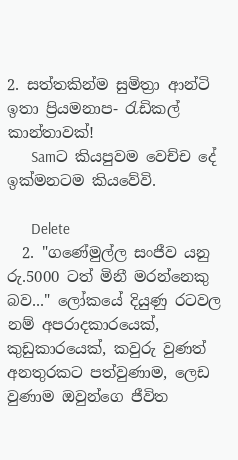2. සත්තකින්ම සුමිත්‍රා ආන්ටි ඉතා ප්‍රියමනාප- රැඩිකල් කාන්තාවක්!
      Samට කියපුවම වෙච්ච දේ ඉක්මනටම කියවේවි.

      Delete
  2. "ගණේමුල්ල සංජීව යනු රු.5000 ටත් මිනී මරන්නෙකු බව..." ලෝකයේ දියුණු රටවල නම් අපරාදකාරයෙක්, කුඩුකාරයෙක්, කවුරු වුණත් අනතුරකට පත්වුණාම, ලෙඩ වුණාම ඔවුන්ගෙ ජීවිත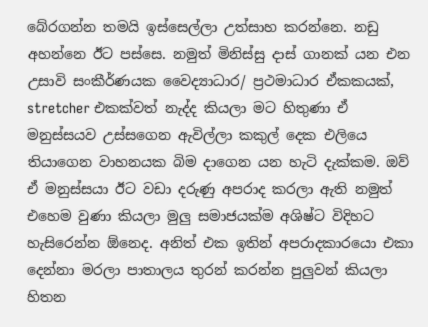බේරගන්න තමයි ඉස්සෙල්ලා උත්සාහ කරන්නෙ. නඩු අහන්නෙ ඊට පස්සෙ. නමුත් මිනිස්සු දාස් ගානක් යන එන උසාවි සංකීර්ණයක වෛද්‍යාධාර/ ප්‍රථමාධාර ඒකකයක්, stretcher එකක්වත් නැද්ද කියලා මට හිතුණා ඒ මනුස්සයව උස්සගෙන ඇවිල්ලා කකුල් දෙක එලියෙ තියාගෙන වාහනයක බිම දාගෙන යන හැටි දැක්කම. ඔව් ඒ මනුස්සයා ඊට වඩා දරුණු අපරාද කරලා ඇති නමුත් එහෙම වුණා කියලා මුලු සමාජයක්ම අශිෂ්ට විදිහට හැසිරෙන්න ඕනෙද. අනිත් එක ඉතින් අපරාදකාරයො එකා දෙන්නා මරලා පාතාලය තුරන් කරන්න පුලුවන් කියලා හිතන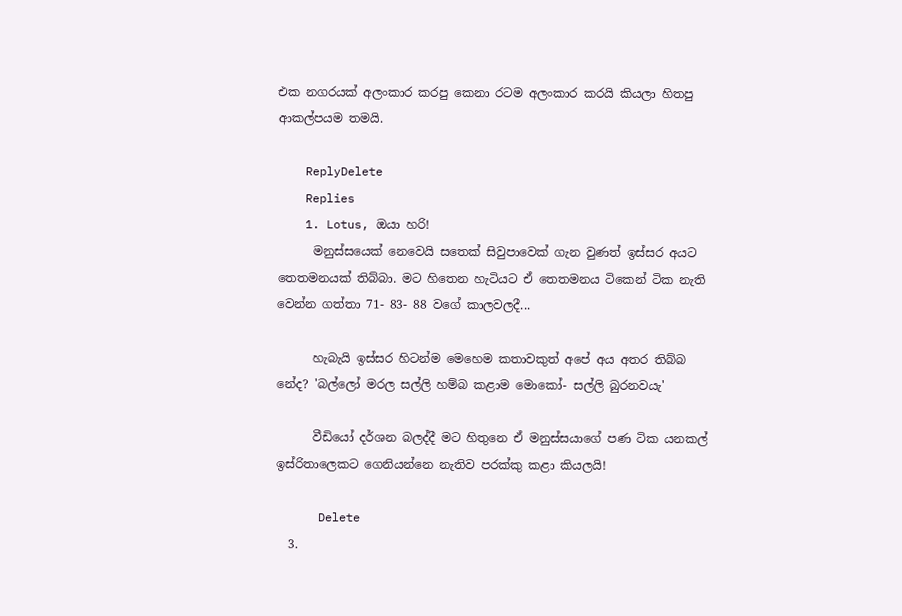එක නගරයක් අලංකාර කරපු කෙනා රටම අලංකාර කරයි කියලා හිතපු ආකල්පයම තමයි.

    ReplyDelete
    Replies
    1. Lotus, ඔයා හරි!
      මනුස්සයෙක් නෙවෙයි සතෙක් සිවුපාවෙක් ගැන වුණත් ඉස්සර අයට තෙතමනයක් තිබ්බා. මට හිතෙන හැටියට ඒ තෙතමනය ටිකෙන් ටික නැති වෙන්න ගත්තා 71- 83- 88 වගේ කාලවලදී...

      හැබැයි ඉස්සර හිටන්ම මෙහෙම කතාවකුත් අපේ අය අතර තිබ්බ නේද? 'බල්ලෝ මරල සල්ලි හම්බ කළාම මොකෝ- සල්ලි බුරනවයැ'

      වීඩියෝ දර්ශන බලද්දී මට හිතුනෙ ඒ මනුස්සයාගේ පණ ටික යනකල් ඉස්රිතාලෙකට ගෙනියන්නෙ නැතිව පරක්කු කළා කියලයි!

      Delete
  3.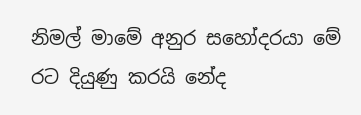නිමල් මාමේ අනුර සහෝදරයා මේ රට දියුණු කරයි නේද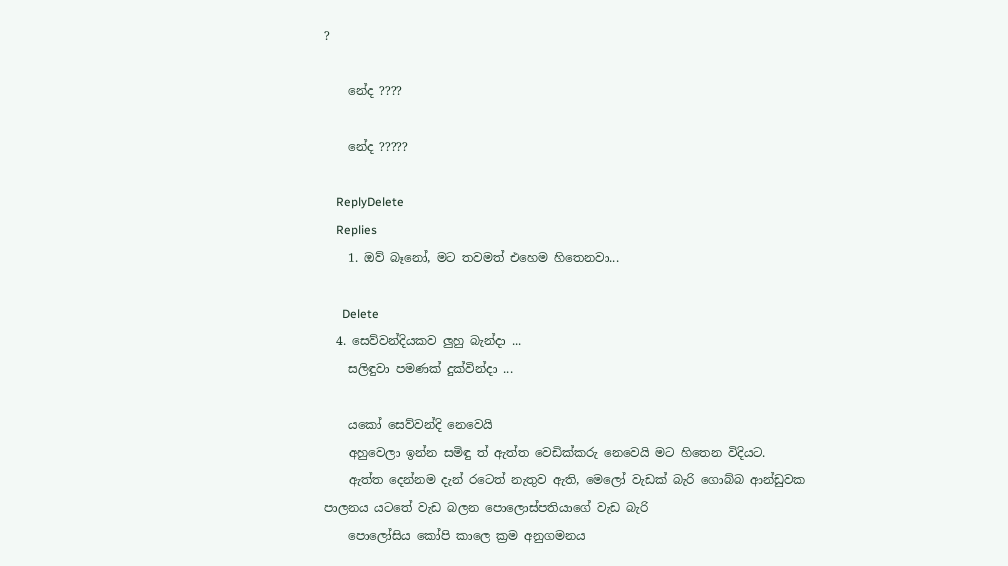?

    නේද ????

    නේද ?????

    ReplyDelete
    Replies
    1. ඔව් බෑනෝ, මට තවමත් එහෙම හිතෙනවා...

      Delete
  4. සෙව්වන්දියකව ලුහු බැන්දා ...
    සලිඳුවා පමණක් දුක්වින්දා ...

    යකෝ සෙව්වන්දි නෙවෙයි
    අහුවෙලා ඉන්න සමිඳු ත් ඇත්ත වෙඩික්කරු නෙවෙයි මට හිතෙන විදියට.
    ඇත්ත දෙන්නම දැන් රටෙත් නැතුව ඇති, මෙලෝ වැඩක් බැරි ගොබ්බ ආන්ඩුවක පාලනය යටතේ වැඩ බලන පොලොස්පතියාගේ වැඩ බැරි
    පොලෝසිය කෝපි කාලෙ ක්‍රම අනුගමනය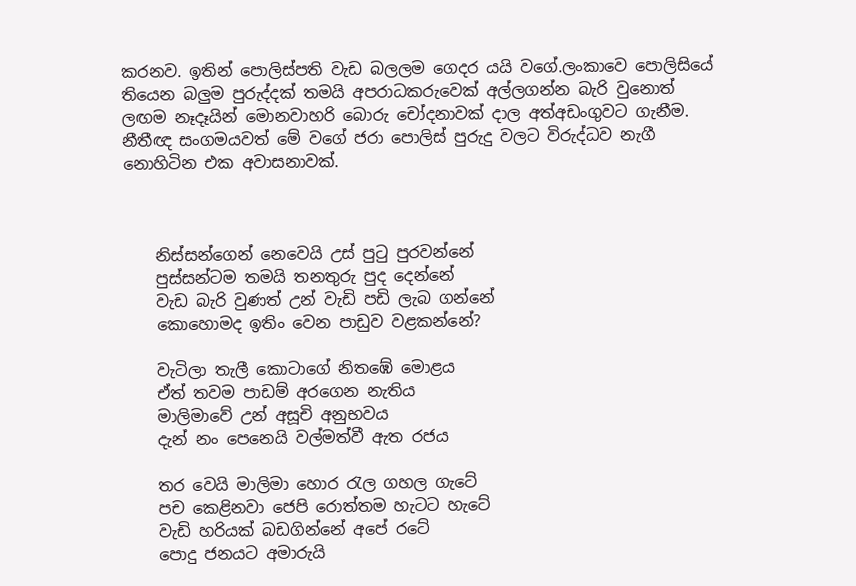කරනව. ඉතින් පොලිස්පති වැඩ බලලම ගෙදර යයි වගේ.ලංකාවෙ පොලිසියේ තියෙන බලුම පුරුද්දක් තමයි අපරාධකරුවෙක් අල්ලගන්න බැරි වුනොත් ලඟම නෑදෑයින් මොනවාහරි බොරු චෝදනාවක් දාල අත්අඩංගුවට ගැනීම. නීතීඥ සංගමයවත් මේ වගේ ජරා පොලිස් පුරුදු වලට විරුද්ධව නැගී නොහිටින එක අවාසනාවක්.



    නිස්සන්ගෙන් නෙවෙයි උස් පුටු පුරවන්නේ
    පුස්සන්ටම තමයි තනතුරු පුද දෙන්නේ
    වැඩ බැරි වුණත් උන් වැඩි පඩි ලැබ ගන්නේ
    කොහොමද ඉතිං වෙන පාඩුව වළකන්නේ?

    වැටිලා තැලී කොටාගේ නිතඹේ මොළය
    ඒත් තවම පාඩම් අරගෙන නැතිය
    මාලිමාවේ උන් අසූචි අනුභවය
    දැන් නං පෙනෙයි වල්මත්වී ඇත රජය

    තර වෙයි මාලිමා හොර රැල ගහල ගැටේ
    පච කෙළිනවා ජෙපි රොත්තම හැටට හැටේ
    වැඩි හරියක් බඩගින්නේ අපේ රටේ
    පොදු ජනයට අමාරුයි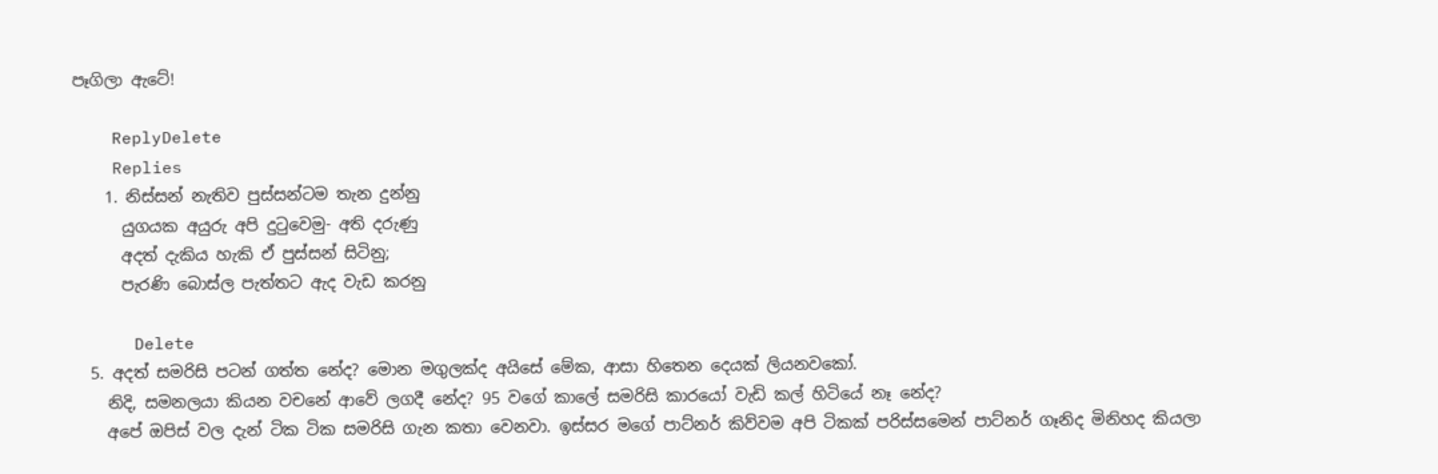පෑගිලා ඇටේ!

    ReplyDelete
    Replies
    1. නිස්සන් නැතිව පුස්සන්ටම තැන දුන්නු
      යුගයක අයුරු අපි දුටුවෙමු- අති දරුණු
      අදත් දැකිය හැකි ඒ පුස්සන් සිටිනු;
      පැරණි බොස්ල පැත්තට ඇද වැඩ කරනු

      Delete
  5. අදත් සමරිසි පටන් ගත්ත නේද? මොන මගුලක්ද අයිසේ මේක, ආසා හිතෙන දෙයක් ලියනවකෝ.
    නිදි, සමනලයා කියන වචනේ ආවේ ලගදී නේද? 95 වගේ කාලේ සමරිසි කාරයෝ වැඩි කල් හිටියේ නෑ නේද?
    අපේ ඔපිස් වල දැන් ටික ටික සමරිසි ගැන කතා වෙනවා. ඉස්සර මගේ පාට්නර් කිව්වම අපි ටිකක් පරිස්සමෙන් පාට්නර් ගෑනිද මිනිහද කියලා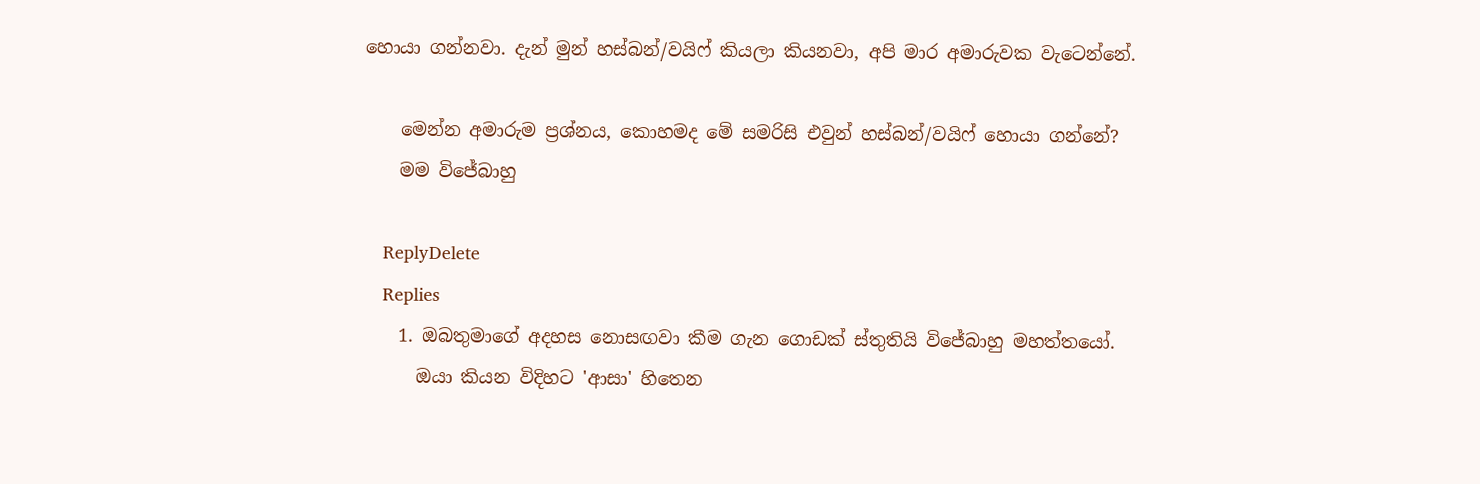හොයා ගන්නවා. දැන් මුන් හස්බන්/වයිෆ් කියලා කියනවා, අපි මාර අමාරුවක වැටෙන්නේ.

    මෙන්න අමාරුම ප්‍රශ්නය, කොහමද මේ සමරිසි එවුන් හස්බන්/වයිෆ් හොයා ගන්නේ?
    මම විජේබාහු

    ReplyDelete
    Replies
    1. ඔබතුමාගේ අදහස නොසඟවා කීම ගැන ගොඩක් ස්තුතියි විජේබාහු මහත්තයෝ.
      ඔයා කියන විදිහට 'ආසා' හිතෙන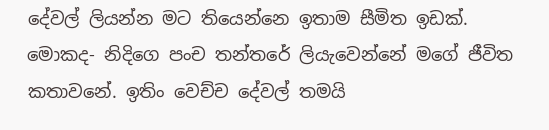දේවල් ලියන්න මට තියෙන්නෙ ඉතාම සීමිත ඉඩක්. මොකද- නිදිගෙ පංච තන්තරේ ලියැවෙන්නේ මගේ ජීවිත කතාවනේ. ඉතිං වෙච්ච දේවල් තමයි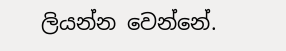ලියන්න වෙන්නේ.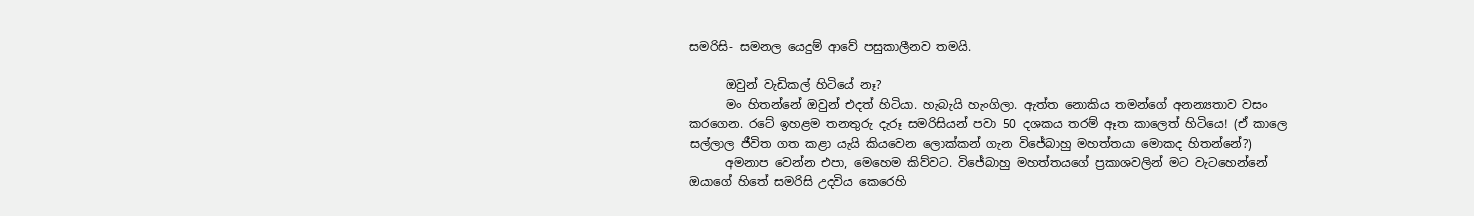සමරිසි- සමනල යෙදුම් ආවේ පසුකාලීනව තමයි.

      ඔවුන් වැඩිකල් හිටියේ නෑ?
      මං හිතන්නේ ඔවුන් එදත් හිටියා. හැබැයි හැංගිලා. ඇත්ත නොකිය තමන්ගේ අනන්‍යතාව වසං කරගෙන. රටේ ඉහළම තනතුරු දැරූ සමරිසියන් පවා 50 දශකය තරම් ඈත කාලෙත් හිටියෙ! (ඒ කාලෙ සල්ලාල ජීවිත ගත කළා යැයි කියවෙන ලොක්කන් ගැන විජේබාහු මහත්තයා මොකද හිතන්නේ?)
      අමනාප වෙන්න එපා, මෙහෙම කිව්වට. විජේබාහු මහත්තයගේ ප්‍රකාශවලින් මට වැටහෙන්නේ ඔයාගේ හිතේ සමරිසි උදවිය කෙරෙහි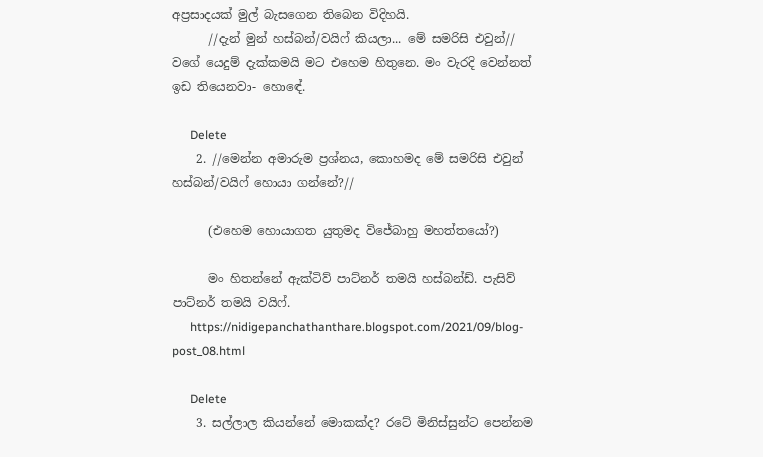අප්‍රසාදයක් මුල් බැසගෙන තිබෙන විදිහයි.
      //දැන් මුන් හස්බන්/වයිෆ් කියලා... මේ සමරිසි එවුන්// වගේ යෙදුම් දැක්කමයි මට එහෙම හිතුනෙ. මං වැරදි වෙන්නත් ඉඩ තියෙනවා- හොඳේ.

      Delete
    2. //මෙන්න අමාරුම ප්‍රශ්නය, කොහමද මේ සමරිසි එවුන් හස්බන්/වයිෆ් හොයා ගන්නේ?//

      (එහෙම හොයාගත යුතුමද විජේබාහු මහත්තයෝ?)

      මං හිතන්නේ ඇක්ටිව් පාට්නර් තමයි හස්බන්ඩ්. පැසිව් පාට්නර් තමයි වයිෆ්.
      https://nidigepanchathanthare.blogspot.com/2021/09/blog-post_08.html

      Delete
    3. සල්ලාල කියන්නේ මොකක්ද? රටේ මිනිස්සුන්ට පෙන්නම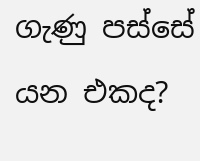ගැණු පස්සේ යන එකද?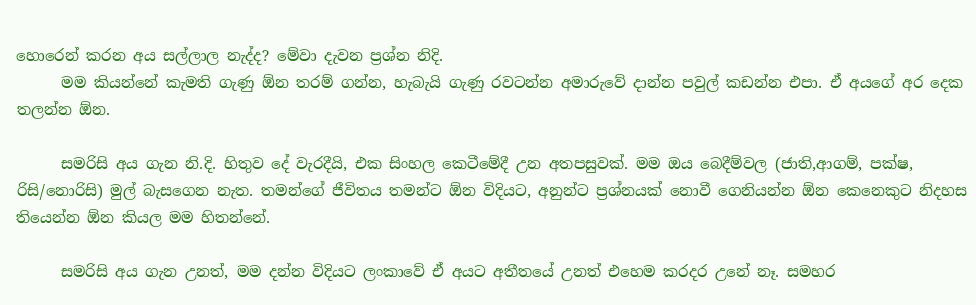හොරෙන් කරන අය සල්ලාල නැද්ද? මේවා දැවන ප්‍රශ්න නිදි.
      මම කියන්නේ කැමති ගැණු ඕන තරම් ගන්න, හැබැයි ගැණු රවටන්න අමාරුවේ දාන්න පවුල් කඩන්න එපා. ඒ අයගේ අර දෙක තලන්න ඕන.

      සමරිසි අය ගැන නි.දි. හිතුව දේ වැරදීයි, එක සිංහල කෙටීමේදී උන අතපසුවක්. මම ඔය බෙදීම්වල (ජාති,ආගම්, පක්ෂ, රිසි/නොරිසි) මුල් බැසගෙන නැත. තමන්ගේ ජීවිතය තමන්ට ඕන විදියට, අනුන්ට ප්‍රශ්නයක් නොවී ගෙනියන්න ඕන කෙනෙකුට නිදහස තියෙන්න ඕන කියල මම හිතන්නේ.

      සමරිසි අය ගැන උනත්, මම දන්න විදියට ලංකාවේ ඒ අයට අතීතයේ උනත් එහෙම කරදර උනේ නෑ. සමහර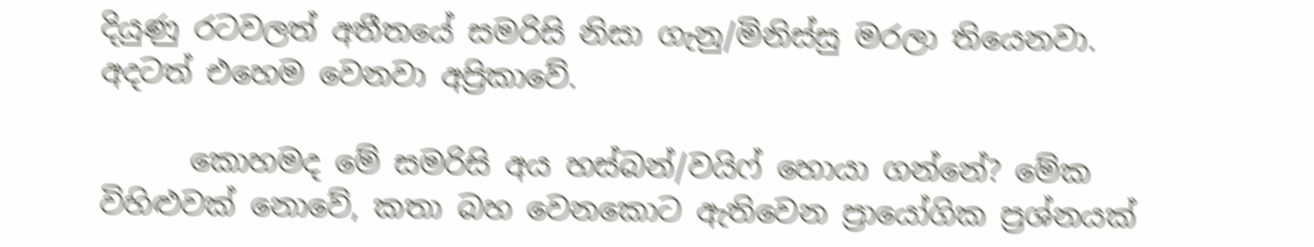දියුණු රටවලත් අතීතයේ සමරිසි නිසා ගැනු/මිනිස්සු මරලා තියෙනවා. අදටත් එහෙම වෙනවා අප්‍රිකාවේ.

      කොහමද මේ සමරිසි අය හස්බන්/වයිෆ් හොයා ගන්නේ? මේක විහිළුවක් නොවේ, කතා බහ වෙනකොට ඇතිවෙන ප්‍රායෝගික ප්‍රශ්නයක්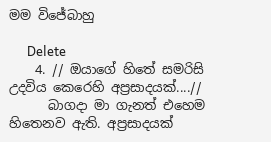මම විජේබාහු

      Delete
    4. // ඔයාගේ හිතේ සමරිසි උදවිය කෙරෙහි අප්‍රසාදයක්....//
      බාගදා මා ගැනත් එහෙම හිතෙනව ඇති. අප්‍රසාදයක්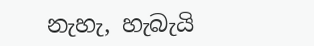නැහැ, හැබැයි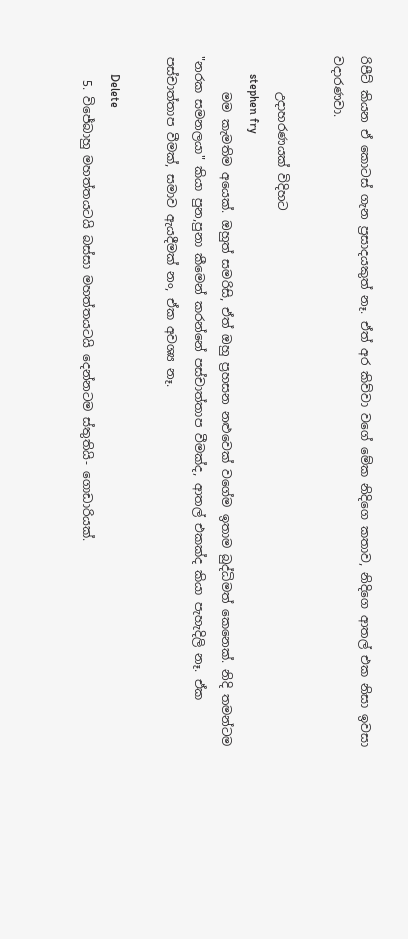රිපීට් කියන ඒ කොටස් ගැන ප්‍රසාදයකුත් නෑ. ඒත් අර කිව්වා වගේ මේක නිදිගෙ කතාව, නිදිගෙ ආතල් එක නිසා ඉවසා වදාරණවා.

      උදාහරණයක් විදිහට
      stephen fry
      මම කැමතිම අයෙක්. ඔහුත් සමරිසි, ඒත් ඔහු ප්‍රහසන නළුවෙක් වගේම ඉතාම බුද්ධිමත් කෙනෙක්. නිදි තමන්ටම "නරක සමනලයා" කියා පුන,පුනා කීමෙන් කරන්නේ පස්චාත්තාප වීමක්ද, ආතල් එකක්ද කියා පැහැදිලි නෑ. ඒක පස්චාත්තාප වීමක්, සමාව ඇයදීමක් නං, ඒක අවශ්‍ය නෑ.

      Delete
    5. විජේබාහු මහත්තයටයි බස්සා මහත්තයටයි දෙන්නටම ස්තුතියි- ගොඩාරියක්.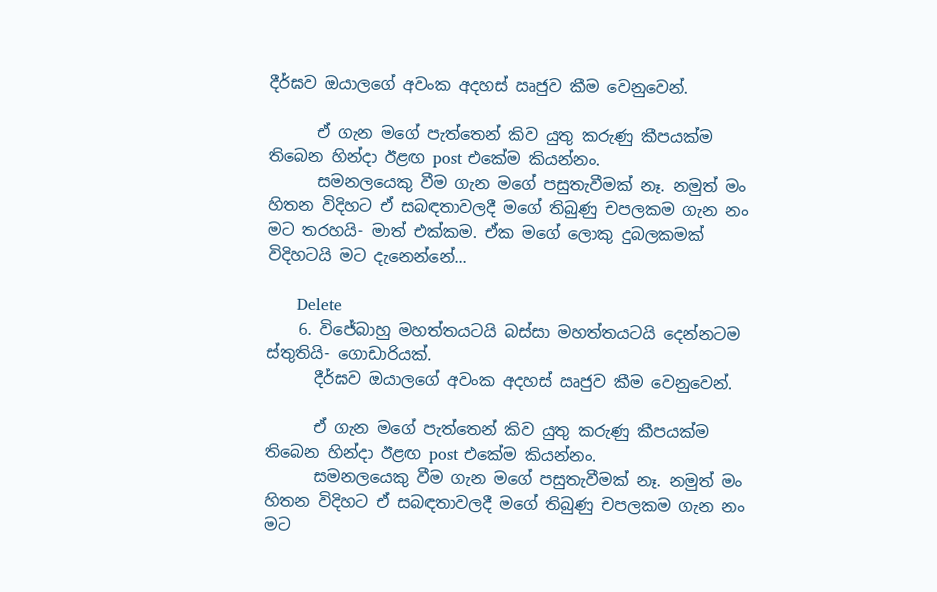දීර්ඝව ඔයාලගේ අවංක අදහස් ඍජුව කීම වෙනුවෙන්.

      ඒ ගැන මගේ පැත්තෙන් කිව යුතු කරුණු කීපයක්ම තිබෙන හින්දා ඊළඟ post එකේම කියන්නං.
      සමනලයෙකු වීම ගැන මගේ පසුතැවීමක් නෑ. නමුත් මං හිතන විදිහට ඒ සබඳතාවලදී මගේ තිබුණු චපලකම ගැන නං මට තරහයි- මාත් එක්කම. ඒක මගේ ලොකු දුබලකමක් විදිහටයි මට දැනෙන්නේ...

      Delete
    6. විජේබාහු මහත්තයටයි බස්සා මහත්තයටයි දෙන්නටම ස්තුතියි- ගොඩාරියක්.
      දීර්ඝව ඔයාලගේ අවංක අදහස් ඍජුව කීම වෙනුවෙන්.

      ඒ ගැන මගේ පැත්තෙන් කිව යුතු කරුණු කීපයක්ම තිබෙන හින්දා ඊළඟ post එකේම කියන්නං.
      සමනලයෙකු වීම ගැන මගේ පසුතැවීමක් නෑ. නමුත් මං හිතන විදිහට ඒ සබඳතාවලදී මගේ තිබුණු චපලකම ගැන නං මට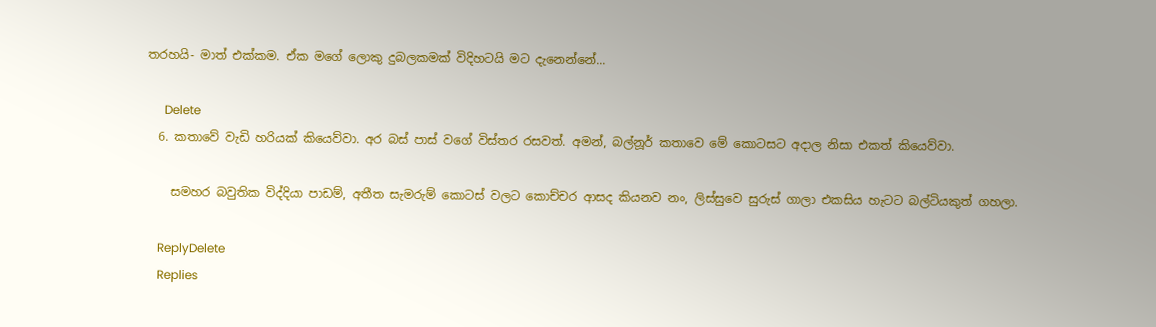තරහයි- මාත් එක්කම. ඒක මගේ ලොකු දුබලකමක් විදිහටයි මට දැනෙන්නේ...

      Delete
  6. කතාවේ වැඩි හරියක් කියෙව්වා. අර බස් පාස් වගේ විස්තර රසවත්. අමන්, බල්නූර් කතාවෙ මේ කොටසට අදාල නිසා එකත් කියෙව්වා.

    සමහර බවුතික විද්දියා පාඩම්, අතීත සැමරුම් කොටස් වලට කොච්චර ආසද කියනව නං, ලිස්සුවෙ සුරුස් ගාලා එකසිය හැටට බල්ටියකුත් ගහලා.

    ReplyDelete
    Replies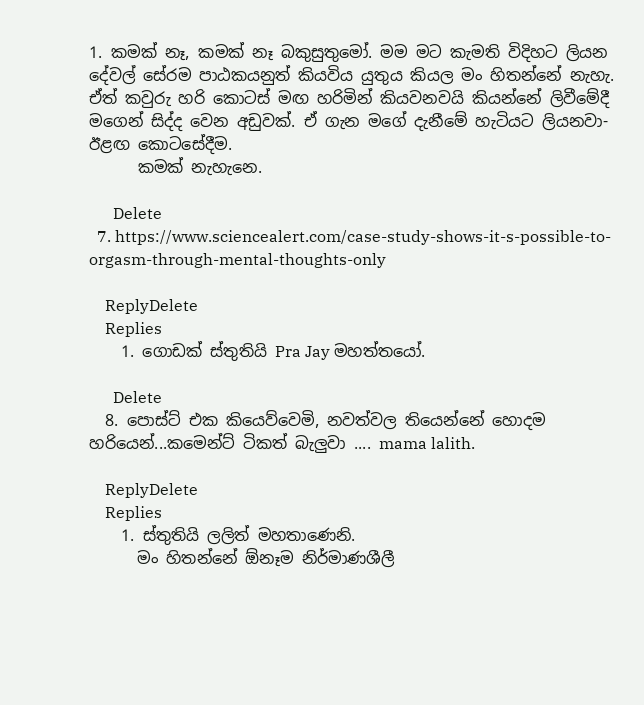1. කමක් නෑ, කමක් නෑ බකුසුතුමෝ. මම මට කැමති විදිහට ලියන දේවල් සේරම පාඨකයනුත් කියවිය යුතුය කියල මං හිතන්නේ නැහැ. ඒත් කවුරු හරි කොටස් මඟ හරිමින් කියවනවයි කියන්නේ ලිවීමේදී මගෙන් සිද්ද වෙන අඩුවක්. ඒ ගැන මගේ දැනීමේ හැටියට ලියනවා- ඊළඟ කොටසේදීම.
      කමක් නැහැනෙ.

      Delete
  7. https://www.sciencealert.com/case-study-shows-it-s-possible-to-orgasm-through-mental-thoughts-only

    ReplyDelete
    Replies
    1. ගොඩක් ස්තුතියි Pra Jay මහත්තයෝ.

      Delete
  8. පොස්ට් එක කියෙව්වෙමි, නවත්වල තියෙන්නේ හොදම හරියෙන්...කමෙන්ට් ටිකත් බැලුවා .... mama lalith.

    ReplyDelete
    Replies
    1. ස්තුතියි ලලිත් මහතාණෙනි.
      මං හිතන්නේ ඕනෑම නිර්මාණශීලී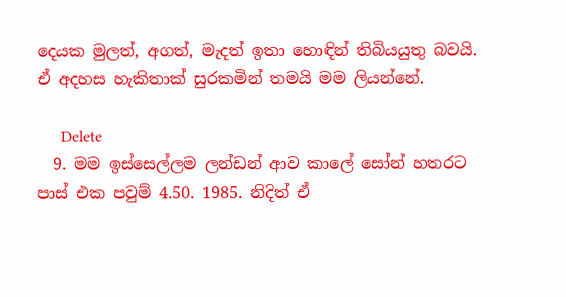දෙයක මුලත්, අගත්, මැදත් ඉතා හොඳින් තිබියයුතු බවයි. ඒ අදහස හැකිතාක් සුරකමින් තමයි මම ලියන්නේ.

      Delete
  9. මම ඉස්සෙල්ලම ලන්ඩන් ආව කාලේ සෝන් හතරට පාස් එක පවුම් 4.50. 1985. නිදිත් ඒ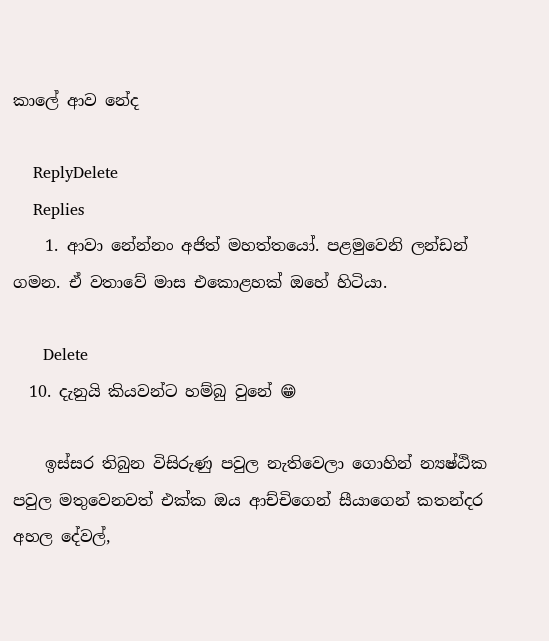කාලේ ආව නේද

    ReplyDelete
    Replies
    1. ආවා නේන්නං අජිත් මහත්තයෝ. පළමුවෙනි ලන්ඩන් ගමන. ඒ වතාවේ මාස එකොළහක් ඔහේ හිටියා.

      Delete
  10. දැනුයි කියවන්ට හම්බු වුනේ 😁

    ඉස්සර තිබුන විසිරුණු පවුල නැතිවෙලා ගොහින් න්‍යෂ්ඨික පවුල මතුවෙනවත් එක්ක ඔය ආච්චිගෙන් සීයාගෙන් කතන්දර අහල දේවල්,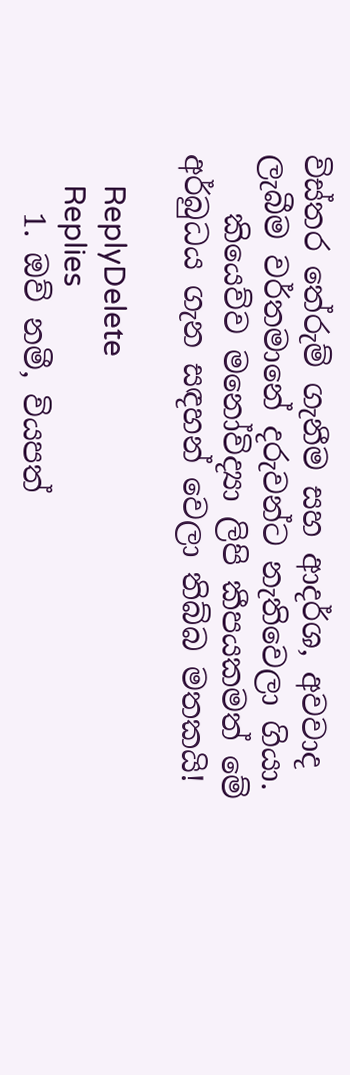විස්තර තේරුම් ගැනීම සහ ආදර්ශ, අවවාද ලැබීම වර්තමානේ දරුවන්ට නැතිවෙලා ගියා.
    කියෙව්ව මනෝවිද්‍යා ලිපි කීපයකමත් මේ අර්බුධය ගැන සඳහන් වෙලා තිබ්බ මතකයි!

    ReplyDelete
    Replies
    1. ඔව් නමී, වියපත්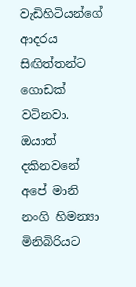වැඩිහිටියන්ගේ ආදරය සිඟිත්තන්ට ගොඩක් වටිනවා. ඔයාත් දකිනවනේ අපේ මානි නංගි හිමන්‍යා මිනිබිරියට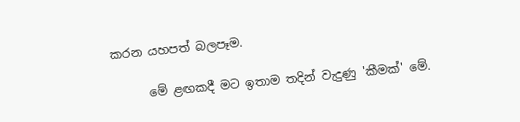කරන යහපත් බලපෑම.

      මේ ළඟකදී මට ඉතාම තදින් වැදුණු 'කීමක්' මේ.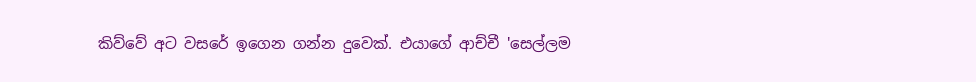කිව්වේ අට වසරේ ඉගෙන ගන්න දුවෙක්. එයාගේ ආච්චී 'සෙල්ලම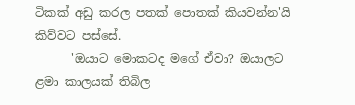ටිකක් අඩු කරල පතක් පොතක් කියවන්න'යි කිව්වට පස්සේ.
      'ඔයාට මොකටද මගේ ඒවා? ඔයාලට ළමා කාලයක් තිබිල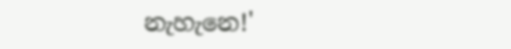නැහැනෙ!'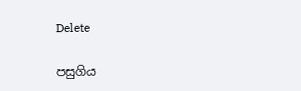Delete

පසුගිය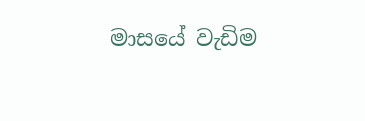මාසයේ වැඩිම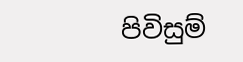පිවිසුම්